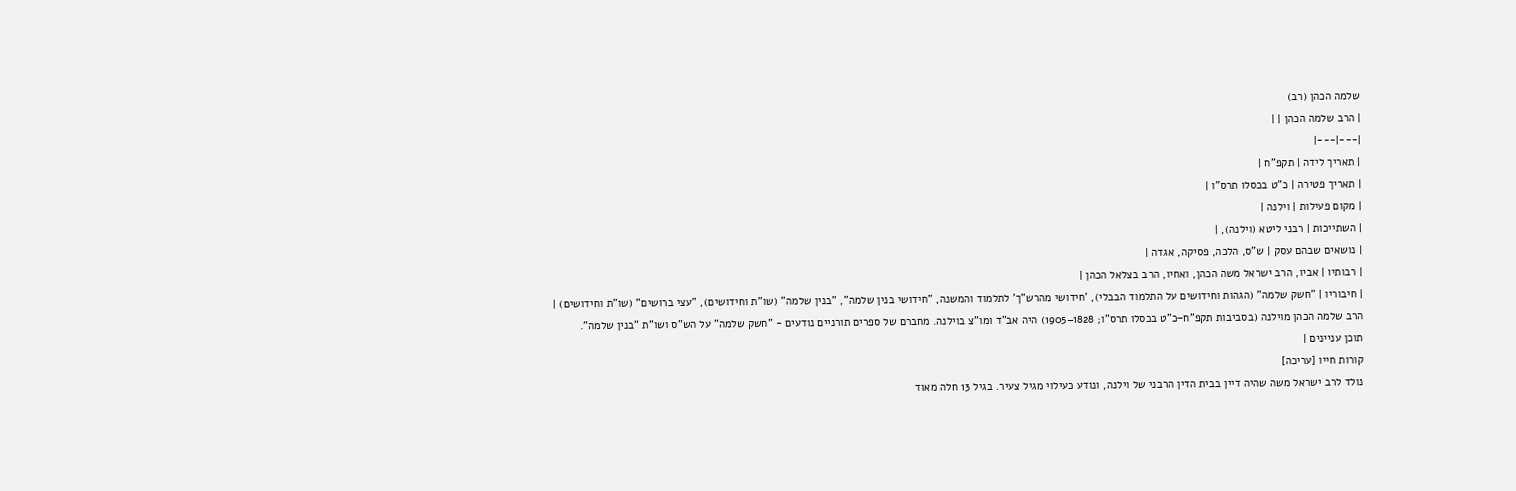שלמה הכהן (רב)
| הרב שלמה הכהן | |
|---|---|
| תאריך לידה | תקפ"ח |
| תאריך פטירה | כ"ט בכסלו תרס"ו |
| מקום פעילות | וילנה |
| השתייכות | רבני ליטא (וילנה), |
| נושאים שבהם עסק | ש"ס, הלכה, פסיקה, אגדה |
| רבותיו | אביו, הרב ישראל משה הכהן, ואחיו, הרב בצלאל הכהן |
| חיבוריו | "חשק שלמה" (הגהות וחידושים על התלמוד הבבלי), 'חידושי מהרש"ך' לתלמוד והמשנה, "חידושי בנין שלמה", "בנין שלמה" (שו"ת וחידושים), "עצי ברושים" (שו"ת וחידושים) |
הרב שלמה הכהן מוילנה (בסביבות תקפ"ח−כ"ט בכסלו תרס"ו; 1828–1905) היה אב"ד ומו"צ בוילנה. מחברם של ספרים תורניים נודעים - "חשק שלמה" על הש"ס ושו"ת "בנין שלמה".
תוכן עניינים |
קורות חייו [עריכה]
נולד לרב ישראל משה שהיה דיין בבית הדין הרבני של וילנה, ונודע כעילוי מגיל צעיר. בגיל 13 חלה מאוד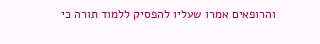והרופאים אמרו שעליו להפסיק ללמוד תורה כי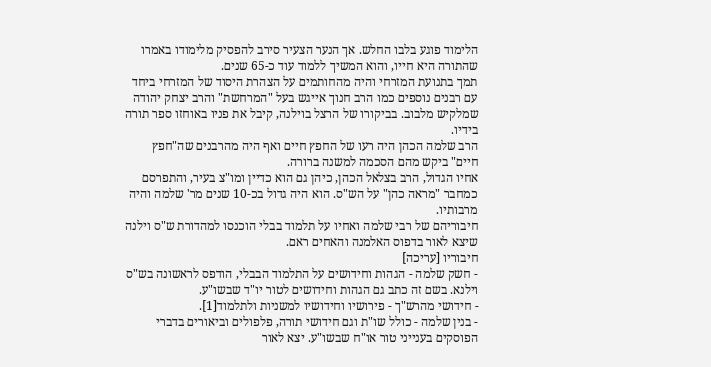הלימוד פוגע בלבו החלש. אך הנער הצעיר סירב להפסיק מלימודו באמרו שהתורה היא חייו, והוא המשיך ללמוד עוד כ-65 שנים.
תמך בתנועת המזרחי והיה מהחותמים על הצהרת היסוד של המזרחי ביחד עם רבנים נוספים כמו הרב חנוך אייגש בעל "המרחשת" והרב יצחק יהודה שמלקיש מלבוב. בביקורו של הרצל בוילנה, קיבל את פניו באוחזו ספר תורה בידיו.
הרב שלמה הכהן היה רעו של החפץ חיים ואף היה מהרבנים שה"חפץ חיים" ביקש מהם הסכמה למשנה ברורה.
אחיו הגדול, הרב בצלאל הכהן, כיהן גם הוא כדיין ומו"צ בעיר, והתפרסם כמחבר "מראה כהן" על הש"ס. הוא היה גדול בכ-10 שנים מר' שלמה והיה מרבותיו.
חיבוריהם של רבי שלמה ואחיו על תלמוד בבלי הוכנסו למהדורת ש"ס וילנה שיצא לאור בדפוס האלמנה והאחים ראם.
חיבוריו [עריכה]
- חשק שלמה - הגהות וחידושים על התלמוד הבבלי, הודפס לראשונה בש"ס וילנא. בשם זה כתב גם הגהות וחידושים לטור יו"ד שבשו"ע.
- חידושי מהרש"ך - פירושיו וחידושיו למשניות ולתלמוד[1].
- בנין שלמה - כולל שו"ת וגם חידושי תורה, פלפולים וביאורים בדברי הפוסקים בענייני טור או"ח שבשו"ע. יצא לאור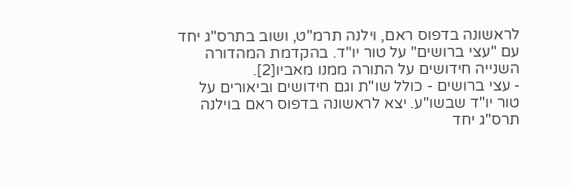לראשונה בדפוס ראם, וילנה תרמ"ט, ושוב בתרס"ג יחד עם "עצי ברושים" על טור יו"ד. בהקדמת המהדורה השנייה חידושים על התורה ממנו מאביו[2].
- עצי ברושים - כולל שו"ת וגם חידושים וביאורים על טור יו"ד שבשו"ע. יצא לראשונה בדפוס ראם בוילנה תרס"ג יחד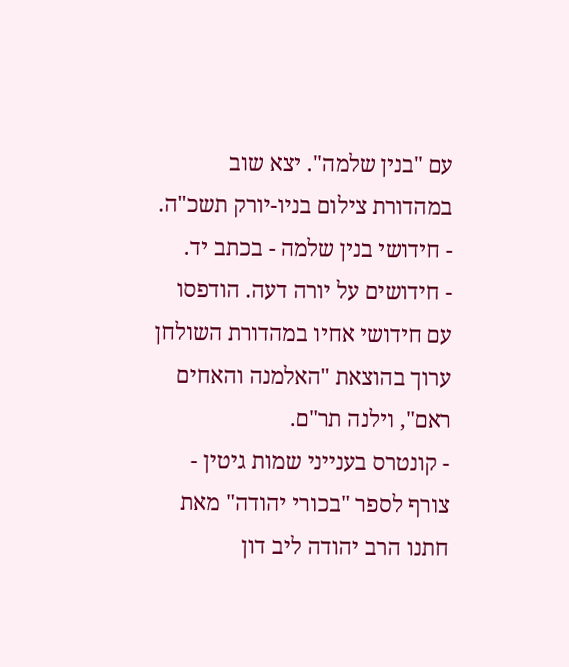עם "בנין שלמה". יצא שוב במהדורת צילום בניו-יורק תשכ"ה.
- חידושי בנין שלמה - בכתב יד.
- חידושים על יורה דעה. הודפסו עם חידושי אחיו במהדורת השולחן ערוך בהוצאת "האלמנה והאחים ראם", וילנה תר"ם.
- קונטרס בענייני שמות גיטין - צורף לספר "בכורי יהודה" מאת חתנו הרב יהודה ליב דון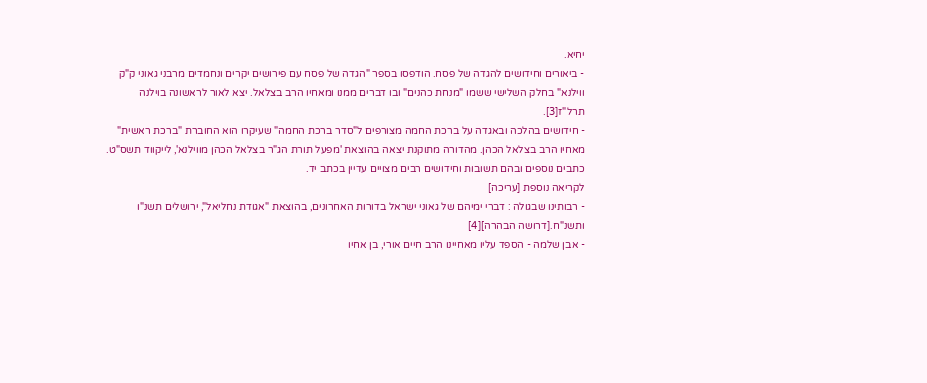יחיא.
- ביאורים וחידושים להגדה של פסח. הודפסו בספר "הגדה של פסח עם פירושים יקרים ונחמדים מרבני גאוני ק"ק ווילנא" בחלק השלישי ששמו "מנחת כהנים" ובו דברים ממנו ומאחיו הרב בצלאל. יצא לאור לראשונה בוילנה תרל"ז[3].
- חידושים בהלכה ובאגדה על ברכת החמה מצורפים ל"סדר ברכת החמה" שעיקרו הוא החוברת "ברכת ראשית" מאחיו הרב בצלאל הכהן. מהדורה מתוקנת יצאה בהוצאת 'מפעל תורת הג"ר בצלאל הכהן מווילנא', לייקווד תשס"ט.
כתבים נוספים ובהם תשובות וחידושים רבים מצויים עדיין בכתב יד.
לקריאה נוספת [עריכה]
- רבותינו שבגולה : דברי ימיהם של גאוני ישראל בדורות האחרונים, בהוצאת "אגודת נחליאל", ירושלים תשנ"ו ותשנ"ח.[דרושה הבהרה][4]
- אבן שלמה - הספד עליו מאחיינו הרב חיים אורי, בן אחיו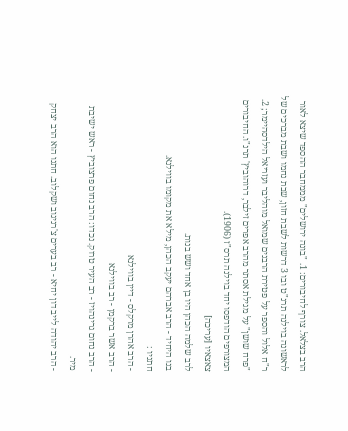הרב בצלאל. צורף לחיבורים: 1. "בונה ירושלים" מממחבר ההספד שיצא לאור לראשונה בוילנה תרנ"ט ובו 3 דרשות לשבת חזון, שבת נחמו ושבת מברכים של ר"ח אלול והספר על פטירת הרבנים שמואל מוהליבר ועזריאל הילדסהיימר; 2. "פרח שושן" על מגילת אסתר מהרב אפרים זילבר, דרוהוביץ' תרנ"ו. החיבורים המצורפים הודפסו יחד בוילנה תרס"ז (1906).
צאצאיו [עריכה]
לרב שלמה הכהן היו בן אחד ושש בנות.
בנו היחיד - הרב אברהם יעקב הכהן, מילא את מקומו בווילנא.
חתניו :
- הרב אהרן מרקלס - דיין בווילנא
- הרב אשר ברקמן - רב בווילנא
- הרב נחום גרינהויז - רב העיר טרוק. נכדו: הרב נחום פרצוביץ - ראש ישיבת מיר.
- הרב יהודה לייב דון יחיא - רב בערים צ'רניגוב ושקלוב. חתנו הוא הרב יצחק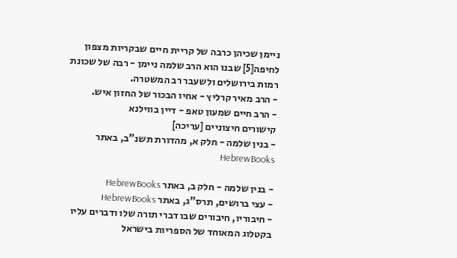ניימן שכיהן כרבה של קריית חיים שבקריות מצפון לחיפה[5] שבנו הוא הרב שלמה ניימן - רבה של שכונת רמות בירושלים ולשעבר רב המשטרה.
- הרב מאיר קרליץ - אחיו הבכור של החזון איש.
- הרב חיים שמעון טאפ - דיין בווילנא
קישורים חיצוניים [עריכה]
- בנין שלמה - חלק א, מהדורת תשנ"ב, באתר HebrewBooks

- בנין שלמה - חלק ב, באתר HebrewBooks
- עצי ברושים, תרס"ג, באתר HebrewBooks
- חיבוריו, חיבורים שבו דברי תורה שלו ודברים עליו בקטלוג המאוחד של הספריות בישראל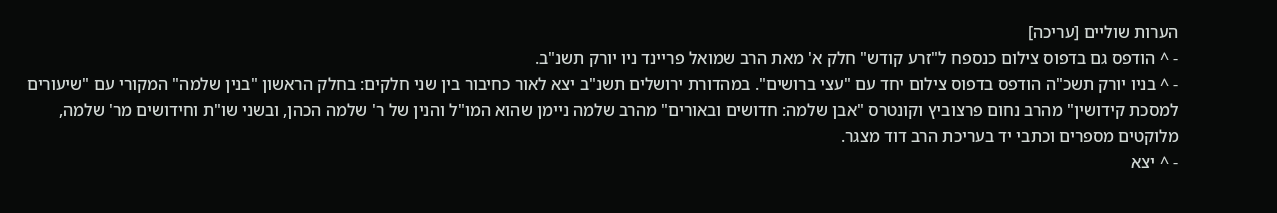הערות שוליים [עריכה]
- ^ הודפס גם בדפוס צילום כנספח ל"זרע קודש" חלק א' מאת הרב שמואל פריינד ניו יורק תשנ"ב.
- ^ בניו יורק תשכ"ה הודפס בדפוס צילום יחד עם "עצי ברושים". במהדורת ירושלים תשנ"ב יצא לאור כחיבור בין שני חלקים: בחלק הראשון "בנין שלמה" המקורי עם "שיעורים למסכת קידושין" מהרב נחום פרצוביץ וקונטרס "אבן שלמה: חדושים ובאורים" מהרב שלמה ניימן שהוא המו"ל והנין של ר' שלמה הכהן, ובשני שו"ת וחידושים מר' שלמה, מלוקטים מספרים וכתבי יד בעריכת הרב דוד מצגר.
- ^ יצא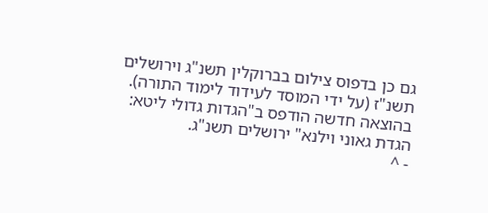גם כן בדפוס צילום בברוקלין תשנ"ג וירושלים תשנ"ז (על ידי המוסד לעידוד לימוד התורה). בהוצאה חדשה הודפס ב"הגדות גדולי ליטא: הגדת גאוני וילנא" ירושלים תשנ"ג.
- ^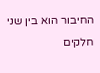החיבור הוא בין שני חלקים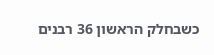כשבחלק הראשון 36 רבנים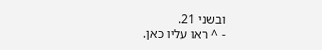ובשני 21.
- ^ ראו עליו כאן.